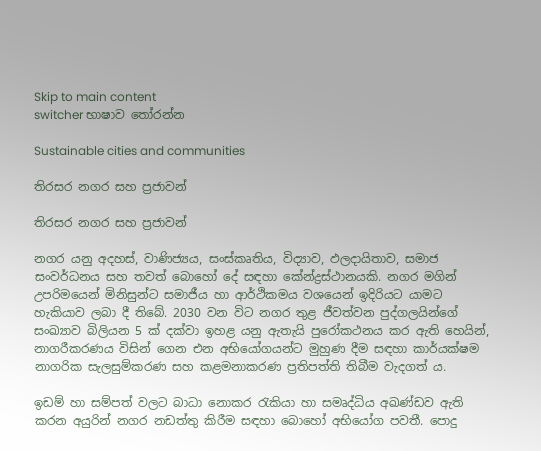Skip to main content
switcher භාෂාව තෝරන්න

Sustainable cities and communities

තිරසර නගර සහ ප්‍රජාවන්

තිරසර නගර සහ ප්‍රජාවන්

නගර යනු අදහස්, වාණිජ්‍යය, සංස්කෘතිය, විද්‍යාව, ඵලදායිතාව, සමාජ සංවර්ධනය සහ තවත් බොහෝ දේ සඳහා කේන්ද්‍රස්ථානයකි. නගර මගින් උපරිමයෙන් මිනිසුන්ට සමාජීය හා ආර්ථිකමය වශයෙන් ඉදිරියට යාමට හැකියාව ලබා දී තිබේ. 2030 වන විට නගර තුළ ජීවත්වන පුද්ගලයින්ගේ සංඛ්‍යාව බිලියන 5 ක් දක්වා ඉහළ යනු ඇතැයි පුරෝකථනය කර ඇති හෙයින්, නාගරීකරණය විසින් ගෙන එන අභියෝගයන්ට මුහුණ දීම සඳහා කාර්යක්ෂම නාගරික සැලසුම්කරණ සහ කළමනාකරණ ප්‍රතිපත්ති තිබීම වැදගත් ය.

ඉඩම් හා සම්පත් වලට බාධා නොකර රැකියා හා සමෘද්ධිය අඛණ්ඩව ඇති කරන අයුරින් නගර නඩත්තු කිරීම සඳහා බොහෝ අභියෝග පවතී. පොදු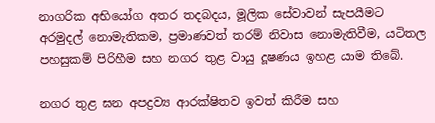නාගරික අභියෝග අතර තදබදය, මූලික සේවාවන් සැපයීමට අරමුදල් නොමැතිකම, ප්‍රමාණවත් තරම් නිවාස නොමැතිවීම, යටිතල පහසුකම් පිරිහීම සහ නගර තුළ වායු දූෂණය ඉහළ යාම තිබේ.

නගර තුළ ඝන අපද්‍රව්‍ය ආරක්ෂිතව ඉවත් කිරීම සහ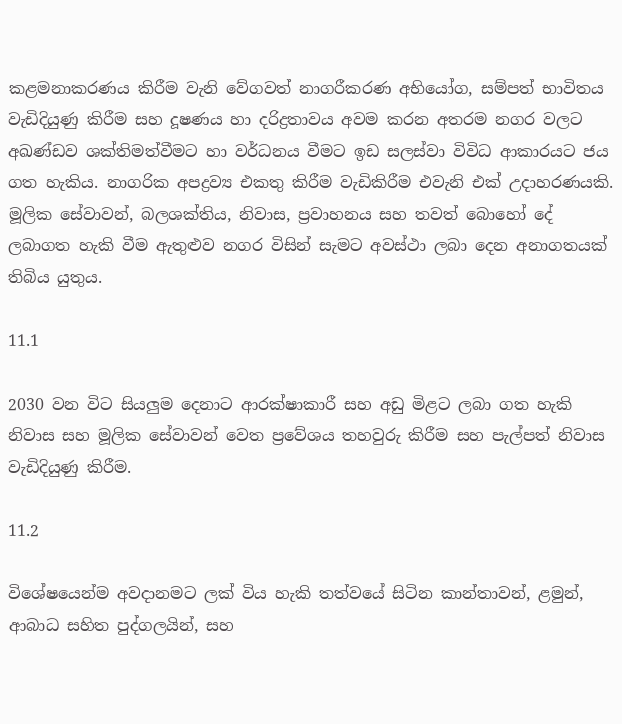කළමනාකරණය කිරීම වැනි වේගවත් නාගරීකරණ අභියෝග, සම්පත් භාවිතය වැඩිදියුණු කිරීම සහ දූෂණය හා දරිද්‍රතාවය අවම කරන අතරම නගර වලට අඛණ්ඩව ශක්තිමත්වීමට හා වර්ධනය වීමට ඉඩ සලස්වා විවිධ ආකාරයට ජය ගත හැකිය. නාගරික අපද්‍රව්‍ය එකතු කිරීම වැඩිකිරීම එවැනි එක් උදාහරණයකි. මූලික සේවාවන්, බලශක්තිය, නිවාස, ප්‍රවාහනය සහ තවත් බොහෝ දේ ලබාගත හැකි වීම ඇතුළුව නගර විසින් සැමට අවස්ථා ලබා දෙන අනාගතයක් තිබිය යුතුය.

11.1

2030 වන විට සියලුම දෙනාට ආරක්ෂාකාරී සහ අඩු මිළට ලබා ගත හැකි නිවාස සහ මූලික සේවාවන් වෙත ප්‍රවේශය තහවුරු කිරීම සහ පැල්පත් නිවාස වැඩිදියුණු කිරීම.

11.2

විශේෂයෙන්ම අවදානමට ලක් විය හැකි තත්වයේ සිටින කාන්තාවන්, ළමුන්, ආබාධ සහිත පුද්ගලයින්, සහ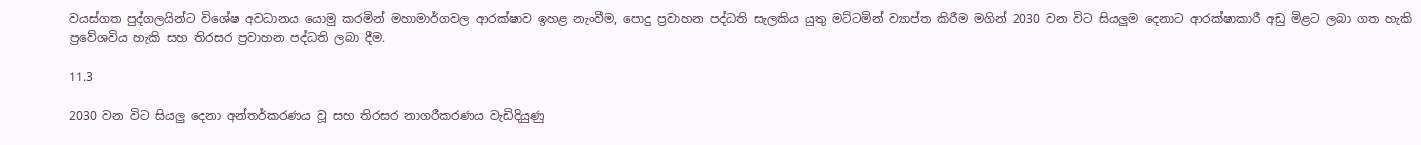වයස්ගත පුද්ගලයින්ට විශේෂ අවධානය යොමු කරමින් මහාමාර්ගවල ආරක්ෂාව ඉහළ නැංවීම, පොදු ප්‍රවාහන පද්ධති සැලකිය යුතු මට්ටමින් ව්‍යාප්ත කිරීම මගින් 2030 වන විට සියලුම දෙනාට ආරක්ෂාකාරී අඩු මිළට ලබා ගත හැකි ප්‍රවේශවිය හැකි සහ තිරසර ප්‍රවාහන පද්ධති ලබා දීම.

11.3

2030 වන විට සියලු දෙනා අන්තර්කරණය වූ සහ තිරසර නාගරීකරණය වැඩිදියුණු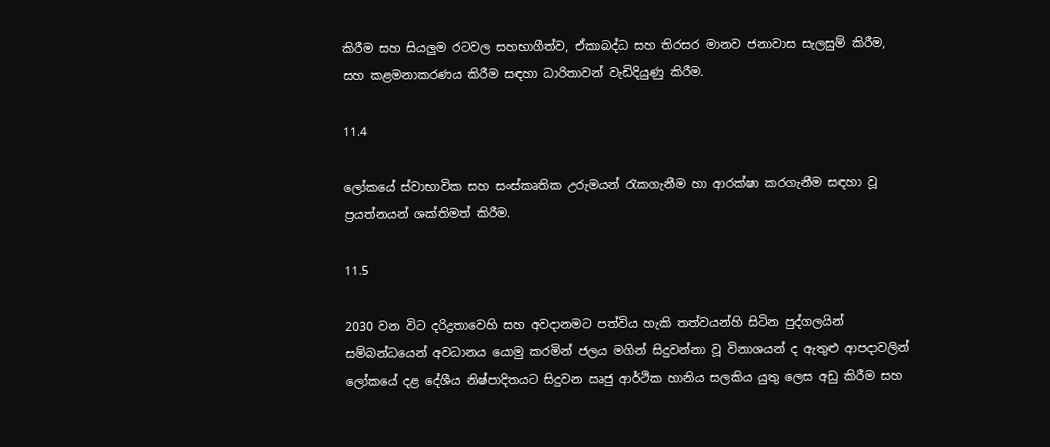කිරීම සහ සියලුම රටවල සහභාගීත්ව, ඒකාබද්ධ සහ තිරසර මානව ජනාවාස සැලසුම් කිරීම, සහ කළමනාකරණය කිරීම සඳහා ධාරිතාවන් වැඩිදියුණු කිරීම.

11.4

ලෝකයේ ස්වාභාවික සහ සංස්කෘතික උරුමයන් රැකගැනීම හා ආරක්ෂා කරගැනීම සඳහා වූ ප්‍රයත්නයන් ශක්තිමත් කිරීම.

11.5

2030 වන විට දරිද්‍රතාවෙහි සහ අවදානමට පත්විය හැකි තත්වයන්හි සිටින පුද්ගලයින් සම්බන්ධයෙන් අවධානය යොමු කරමින් ජලය මගින් සිදුවන්නා වූ විනාශයන් ද ඇතුළු ආපදාවලින් ලෝකයේ දළ දේශීය නිෂ්පාදිතයට සිදුවන ඍජු ආර්ථික හානිය සලකිය යුතු ලෙස අඩු කිරීම සහ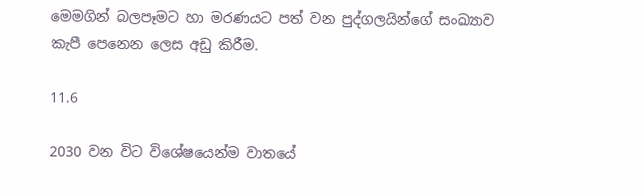මෙමගින් බලපෑමට හා මරණයට පත් වන පුද්ගලයින්ගේ සංඛ්‍යාව කැපී පෙනෙන ලෙස අඩු කිරීම.

11.6

2030 වන විට විශේෂයෙන්ම වාතයේ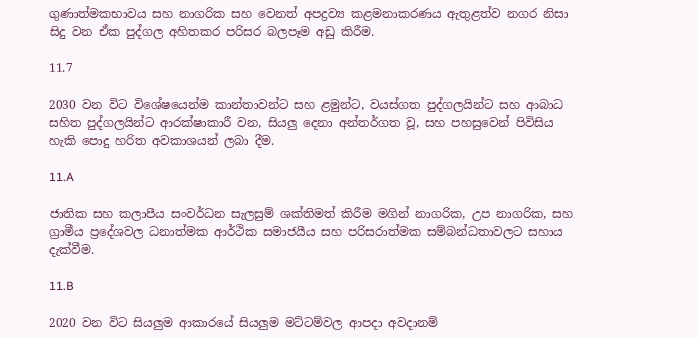ගුණාත්මකභාවය සහ නාගරික සහ වෙනත් අපද්‍රව්‍ය කළමනාකරණය ඇතුළත්ව නගර නිසා සිදු වන ඒක පුද්ගල අහිතකර පරිසර බලපෑම අඩු කිරීම.

11.7

2030 වන විට විශේෂයෙන්ම කාන්තාවන්ට සහ ළමුන්ට, වයස්ගත පුද්ගලයින්ට සහ ආබාධ සහිත පුද්ගලයින්ට ආරක්ෂාකාරී වන, සියලු දෙනා අන්තර්ගත වූ, සහ පහසුවෙන් පිවිසිය හැකි පොදු හරිත අවකාශයන් ලබා දීම.

11.A

ජාතික සහ කලාපීය සංවර්ධන සැලසුම් ශක්තිමත් කිරීම මගින් නාගරික, උප නාගරික, සහ ග්‍රාමීය ප්‍රදේශවල ධනාත්මක ආර්ථික සමාජයීය සහ පරිසරාත්මක සම්බන්ධතාවලට සහාය දැක්වීම.

11.B

2020 වන විට සියලුම ආකාරයේ සියලුම මට්ටම්වල ආපදා අවදානම්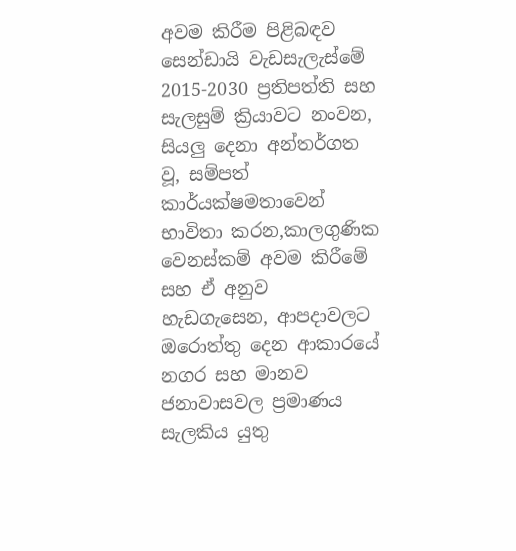අවම කිරීම පිළිබඳව සෙන්ඩායි වැඩසැලැස්මේ 2015-2030 ප්‍රතිපත්ති සහ සැලසුම් ක්‍රියාවට නංවන, සියලු දෙනා අන්තර්ගත වූ, සම්පත් කාර්යක්ෂමතාවෙන් භාවිතා කරන,කාලගුණික වෙනස්කම් අවම කිරීමේ සහ ඒ අනුව හැඩගැසෙන, ආපදාවලට ඔරොත්තු දෙන ආකාරයේ නගර සහ මානව ජනාවාසවල ප්‍රමාණය සැලකිය යුතු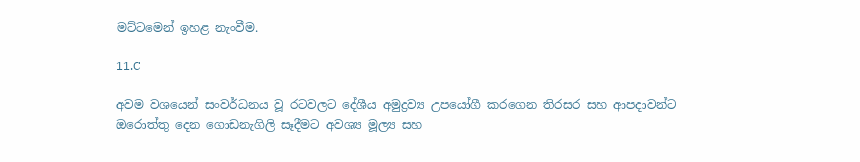මට්ටමෙන් ඉහළ නැංවීම.

11.C

අවම වශයෙන් සංවර්ධනය වූ රටවලට දේශීය අමුද්‍රව්‍ය උපයෝගී කරගෙන තිරසර සහ ආපදාවන්ට ඔරොත්තු දෙන ගොඩනැගිලි සෑදීමට අවශ්‍ය මූල්‍ය සහ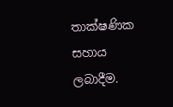තාක්ෂණික සහාය ලබාදීම.